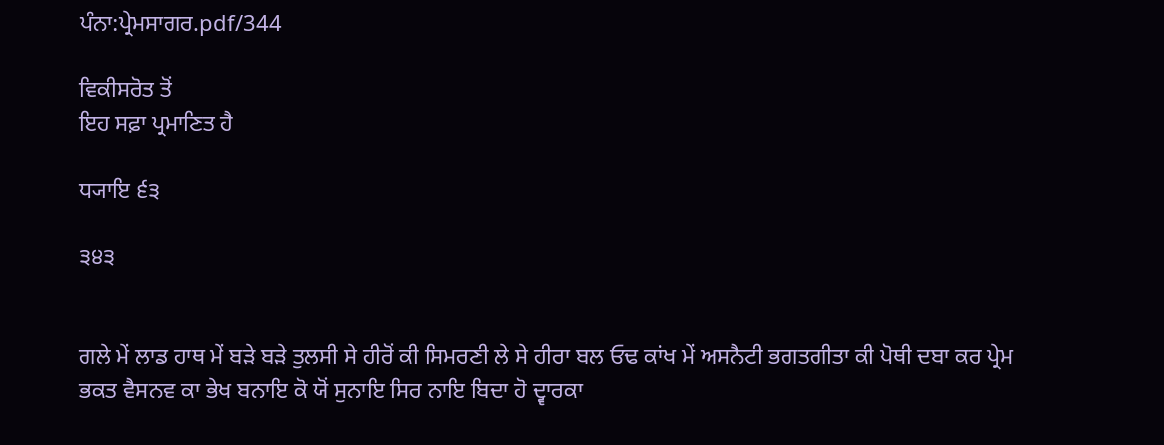ਪੰਨਾ:ਪ੍ਰੇਮਸਾਗਰ.pdf/344

ਵਿਕੀਸਰੋਤ ਤੋਂ
ਇਹ ਸਫ਼ਾ ਪ੍ਰਮਾਣਿਤ ਹੈ

ਧ੍ਯਾਇ ੬੩

੩੪੩


ਗਲੇ ਮੇਂ ਲਾਡ ਹਾਥ ਮੇਂ ਬੜੇ ਬੜੇ ਤੁਲਸੀ ਸੇ ਹੀਰੋਂ ਕੀ ਸਿਮਰਣੀ ਲੇ ਸੇ ਹੀਰਾ ਬਲ ਓਢ ਕਾਂਖ ਮੇਂ ਅਸਨੈਟੀ ਭਗਤਗੀਤਾ ਕੀ ਪੋਥੀ ਦਬਾ ਕਰ ਪ੍ਰੇਮ ਭਕਤ ਵੈਸਨਵ ਕਾ ਭੇਖ ਬਨਾਇ ਕੋ ਯੋਂ ਸੁਨਾਇ ਸਿਰ ਨਾਇ ਬਿਦਾ ਹੋ ਦ੍ਵਾਰਕਾ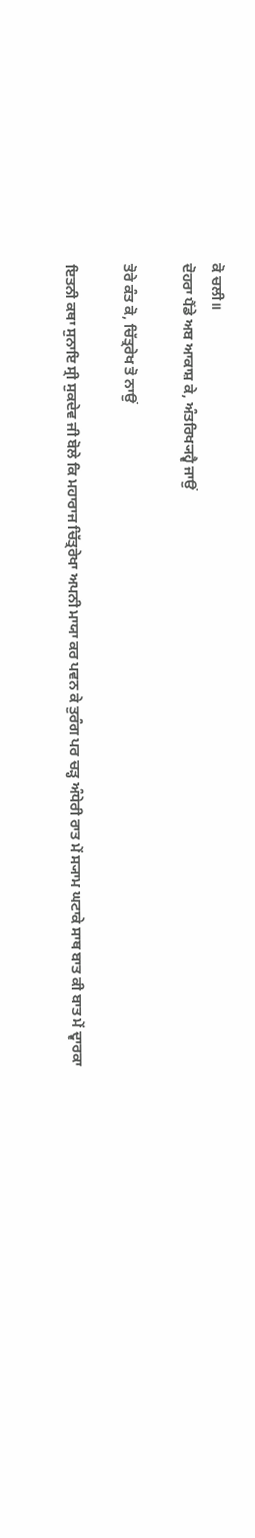ਕੋ ਚਲੀ॥
ਦੋਹਰਾ ਪੈਂਡੇ ਅਬ ਆਕਾਸ਼ ਕੇ, ਅੰਤਰਿਖ੍ਯਹ੍ਵੈ ਜਾਉਂ

ਤੋਰੇ ਕੰਤ ਕੋ, ਚਿੱਤ੍ਰਰੇਖ ਤੋ ਨਾਉਂ

ਇਤਨੀ ਕਥਾ ਸੁਨਾਇ ਸ੍ਰੀ ਸੁਕਦੇਵ ਜੀ ਬੋਲੇ ਕਿ ਮਹਾਰਾਜ ਚਿੱਤ੍ਰਰੇਖਾ ਅਪਨੀ ਮਾਯਾ ਕਰ ਪਵਨ ਕੇ ਤੁਰੰਗ ਪਰ ਚੜ੍ਹ ਅੰਧੇਰੀ ਰਾਤ ਮੇਂ ਸ੍ਯਾਮ ਘਟਾਕੇ ਸਾਥ ਬਾਤ ਕੀ ਬਾਤ ਮੇਂ ਦ੍ਵਾਰਕਾ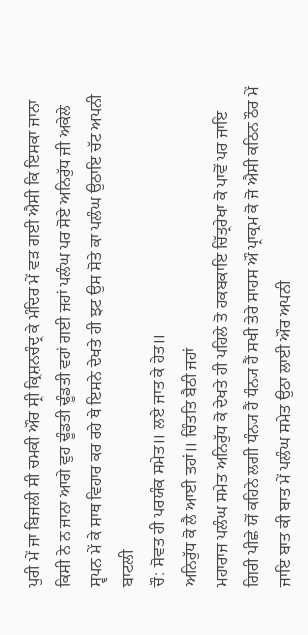ਪੁਰੀ ਮੇਂ ਜਾ ਬਿਜਲੀ ਸੀ ਚਮਕੀ ਔਰ ਸ੍ਰੀ ਕ੍ਰਿਸ਼ਨਚੰਦ੍ਰ ਕੇ ਮੰਦਿਰ ਮੇਂ ਵੜ ਗਈ ਐਸੀ ਕਿ ਇਸਕਾ ਜਾਨਾ ਕਿਸੀ ਨੇ ਨ ਜਾਨਾ ਆਗੇ ਵੁਹ ਢੂੰਡਤੀ ਢੂੰਡਤੀ ਵਹਾਂ ਗਈ ਜਹਾਂ ਪਲੰਘ ਪਰ ਸੋਏ ਅਨਿਰੁੱਧ ਜੀ ਅਕੇਲੇ ਸ੍ਵਪਨ ਮੇਂ ਕੇ ਸਾਥ ਵਿਹਾਰ ਕਰ ਰਹੇ ਥੇ ਇਸਨੇ ਦੇਖਤੇ ਹੀ ਝਟ ਉਸ ਸੋਤੇ ਕਾ ਪਲੰਘ ਉਠਾਇ ਚੱਟ ਅਪਨੀ ਬਾਟਲੀ
ਚੌ: ਸੋਵਤ ਹੀ ਪਰਯੰਕ ਸਮੇਤ॥ ਲਏ ਜਾਤ ਕੇ ਹੇਤ॥
ਅਨਿਰੁੱਧ ਕੋ ਲੈ ਆਈ ਤਹਾਂ॥ ਚਿੰਤਤਿ ਬੈਠੀ ਜਹਾਂ
ਮਹਾਰਾਜ ਪਲੰਘ ਸਮੇਤ ਅਨਿਰੁੱਧ ਕੋ ਦੇਖਤੇ ਹੀ ਪਹਿਲੇ ਤੋ ਹਕਬਕਾਇ ਚਿੱਤ੍ਰਰੇਖਾ ਕੋ ਪਾਵੋਂ ਪਰ ਜਾਇ ਗਿਰੀ ਪੀਛੇ ਯੋਂ ਕਹਿਨੇ ਲਗੀ ਧੰਨ੍ਯ ਹੈਂ ਧੰਨ੍ਯ ਹੈਂ ਸਖੀ ਤੇਰੇ ਸਾਹਸ ਔ ਪ੍ਰਾਕ੍ਰਮ ਕੋ ਜੋ ਐਸੀ ਕਠਿਨ ਠੌਰ ਮੇਂ ਜਾਇ ਬਾਤ ਕੀ ਬਾਤ ਮੇਂ ਪਲੰਘ ਸਮੇਤ ਉਠਾ ਲਾਈ ਔਰ ਅਪਨੀ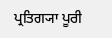ਪ੍ਰਤਿਗ੍ਯਾ ਪੂਰੀ